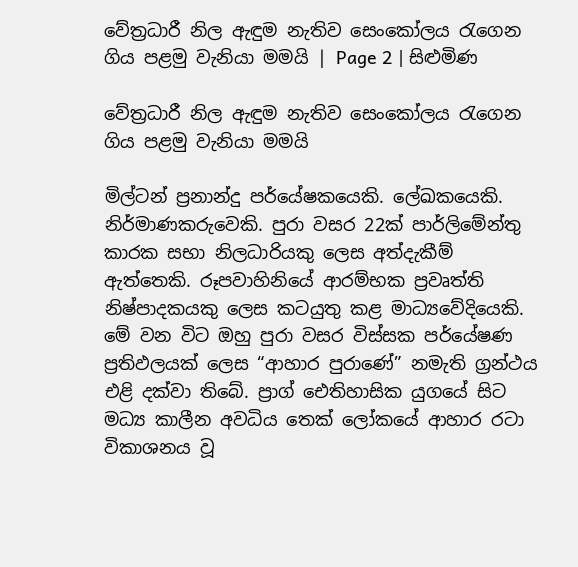වේත්‍රධාරී නිල ඇඳුම නැතිව සෙංකෝලය රැගෙන ගිය පළමු වැනියා මමයි | Page 2 | සිළුමිණ

වේත්‍රධාරී නිල ඇඳුම නැතිව සෙංකෝලය රැගෙන ගිය පළමු වැනියා මමයි

මිල්ටන් ප්‍රනාන්දු පර්යේෂකයෙකි. ලේඛකයෙකි. නිර්මාණකරුවෙකි. පුරා වසර 22ක් පාර්ලිමේන්තු කාරක සභා නිලධාරියකු ලෙස අත්දැකීම් ඇත්තෙකි. රූපවාහිනියේ ආරම්භක ප්‍රවෘත්ති නිෂ්පාදකයකු ලෙස කටයුතු කළ මාධ්‍යවේදියෙකි. මේ වන විට ඔහු පුරා වසර විස්සක පර්යේෂණ ප්‍රතිඵලයක් ලෙස “ආහාර පුරාණේ” නමැති ග්‍රන්ථය එළි දක්වා තිබේ. ප්‍රාග් ඓතිහාසික යුගයේ සිට මධ්‍ය කාලීන අවධිය තෙක් ලෝකයේ ආහාර රටා විකාශනය වූ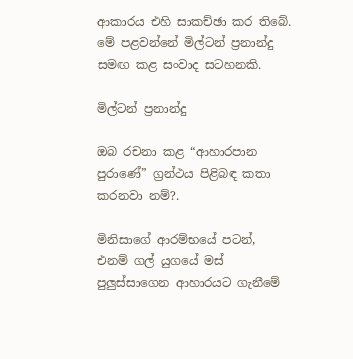ආකාරය එහි සාකච්ඡා කර තිබේ. මේ පළවන්නේ මිල්ටන් ප්‍රනාන්දු සමඟ කළ සංවාද සටහනකි.

මිල්ටන් ප්‍රනාන්දු

ඔබ රචනා කළ “ආහාරපාන පුරාණේ” ග්‍රන්ථය පිළිබඳ කතා කරනවා නම්?.

මිනිසාගේ ආරම්භයේ පටන්, එනම් ගල් යුගයේ මස් පුලුස්සාගෙන ආහාරයට ගැනීමේ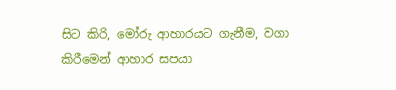සිට කිරි, මෝරු ආහාරයට ගැනීම, වගා කිරීමෙන් ආහාර සපයා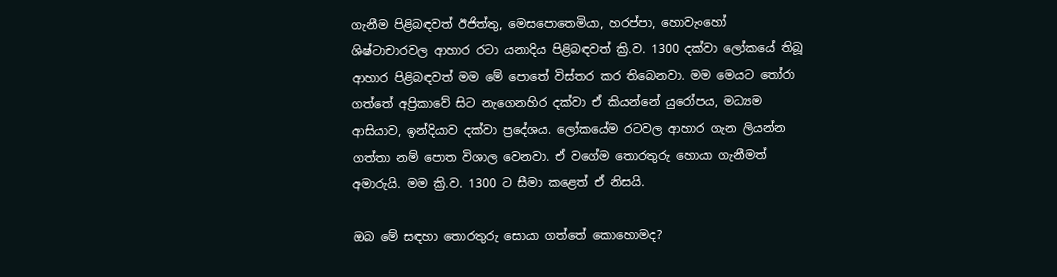ගැනීම පිළිබඳවත් ඊජිත්තු, මෙසපොතෙමියා, හරප්පා, හොවැංහෝ ශිෂ්ටාචාරවල ආහාර රටා යනාදිය පිළිබඳවත් ක්‍රි.ව. 1300 දක්වා ලෝකයේ තිබූ ආහාර පිළිබඳවත් මම මේ පොතේ විස්තර කර තිබෙනවා. මම මෙයට තෝරා ගත්තේ අප්‍රිකාවේ සිට නැගෙනහිර දක්වා ඒ කියන්නේ යුරෝපය, මධ්‍යම ආසියාව, ඉන්දියාව දක්වා ප්‍රදේශය. ලෝකයේම රටවල ආහාර ගැන ලියන්න ගත්තා නම් පොත විශාල වෙනවා. ඒ වගේම තොරතුරු හොයා ගැනීමත් අමාරුයි. මම ක්‍රි.ව. 1300 ට සීමා කළෙත් ඒ නිසයි.

ඔබ මේ සඳහා තොරතුරු සොයා ගත්තේ කොහොමද?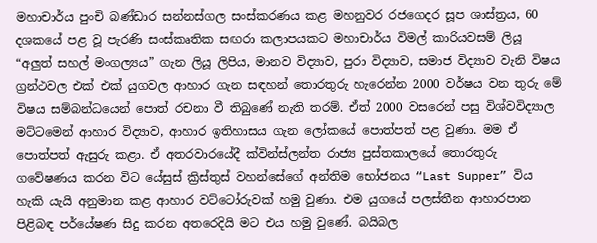මහාචාර්ය පුංචි බණ්ඩාර සන්නස්ගල සංස්කරණය කළ මහනුවර රජගෙදර සූප ශාස්ත්‍රය, 60 දශකයේ පළ වූ පැරණි සංස්කෘතික සඟරා කලාපයකට මහාචාර්ය විමල් කාරියවසම් ලියූ “අලුත් සහල් මංගල්‍යය” ගැන ලියූ ලිපිය, මානව විද්‍යාව, පුරා විද්‍යාව, සමාජ විද්‍යාව වැනි විෂය ග්‍රන්ථවල එක් එක් යුගවල ආහාර ගැන සඳහන් තොරතුරු හැරෙන්න 2000 වර්ෂය වන තුරු මේ විෂය සම්බන්ධයෙන් පොත් රචනා වී තිබුණේ නැති තරම්. ඒත් 2000 වසරෙන් පසු විශ්වවිද්‍යාල මට්ටමෙන් ආහාර විද්‍යාව, ආහාර ඉතිහාසය ගැන ලෝකයේ පොත්පත් පළ වුණා. මම ඒ පොත්පත් ඇසුරු කළා. ඒ අතරවාරයේදී ක්වින්ස්ලන්ත රාජ්‍ය පුස්තකාලයේ තොරතුරු ගවේෂණය කරන විට යේසුස් ක්‍රිස්තුස් වහන්සේගේ අන්තිම භෝජනය “Last Supper” විය හැකි යැයි අනුමාන කළ ආහාර වට්ටෝරුවක් හමු වුණා. එම යුගයේ පලස්තීන ආහාරපාන පිළිබඳ පර්යේෂණ සිදු කරන අතරෙදියි මට එය හමු වුණේ. බයිබල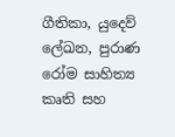ගීතිකා, යුදෙව් ලේඛන, පුරාණ රෝම සාහිත්‍ය කෘති සහ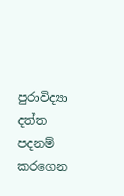පුරාවිද්‍යා දත්ත පදනම් කරගෙන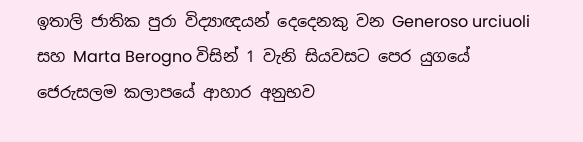ඉතාලි ජාතික පුරා විද්‍යාඥයන් දෙදෙනකු වන Generoso urciuoli සහ Marta Berogno විසින් 1 වැනි සියවසට පෙර යුගයේ ජෙරුසලම කලාපයේ ආහාර අනුභව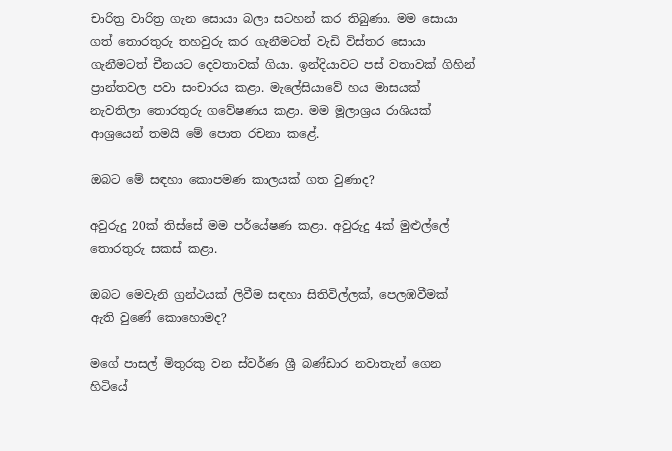චාරිත්‍ර වාරිත්‍ර ගැන සොයා බලා සටහන් කර තිබුණා. මම සොයා ගත් තොරතුරු තහවුරු කර ගැනීමටත් වැඩි විස්තර සොයා ගැනීමටත් චීනයට දෙවතාවක් ගියා. ඉන්දියාවට පස් වතාවක් ගිහින් ප්‍රාන්තවල පවා සංචාරය කළා. මැලේසියාවේ හය මාසයක් නැවතිලා තොරතුරු ගවේෂණය කළා. මම මූලාශ්‍රය රාශියක් ආශ්‍රයෙන් තමයි මේ පොත රචනා කළේ.

ඔබට මේ සඳහා කොපමණ කාලයක් ගත වුණාද?

අවුරුදු 20ක් තිස්සේ මම පර්යේෂණ කළා. අවුරුදු 4ක් මුළුල්ලේ තොරතුරු සකස් කළා.

ඔබට මෙවැනි ග්‍රන්ථයක් ලිවීම සඳහා සිතිවිල්ලක්, පෙලඹවීමක් ඇති වුණේ කොහොමද?

මගේ පාසල් මිතුරකු වන ස්වර්ණ ශ්‍රී බණ්ඩාර නවාතැන් ගෙන හිටියේ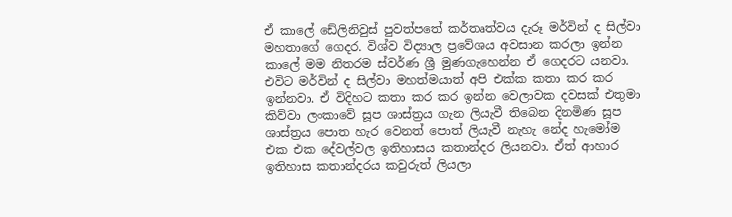ඒ කාලේ ඩේලිනිවුස් පුවත්පතේ කර්තෘත්වය දැරූ මර්වින් ද සිල්වා මහතාගේ ගෙදර. විශ්ව විද්‍යාල ප්‍රවේශය අවසාන කරලා ඉන්න කාලේ මම නිතරම ස්වර්ණ ශ්‍රී මුණගැහෙන්න ඒ ගෙදරට යනවා. එවිට මර්වින් ද සිල්වා මහත්මයාත් අපි එක්ක කතා කර කර ඉන්නවා. ඒ විදිහට කතා කර කර ඉන්න වෙලාවක දවසක් එතුමා කිව්වා ලංකාවේ සූප ශාස්ත්‍රය ගැන ලියැවී තිබෙන දිනමිණ සූප ශාස්ත්‍රය පොත හැර වෙනත් පොත් ලියැවී නැහැ නේද හැමෝම එක එක දේවල්වල ඉතිහාසය කතාන්දර ලියනවා. ඒත් ආහාර ඉතිහාස කතාන්දරය කවුරුත් ලියලා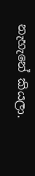නැහැනේ කියලා.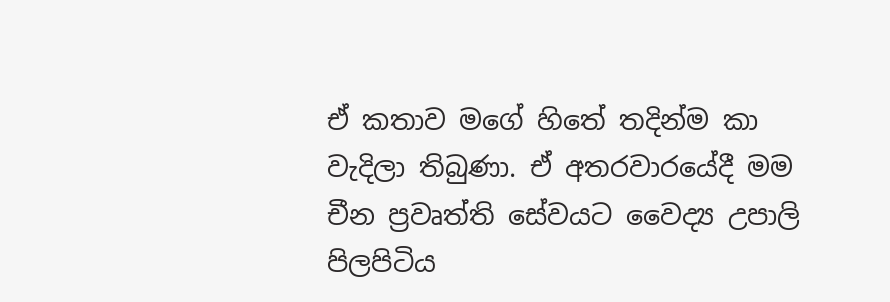ඒ කතාව මගේ හිතේ තදින්ම කා වැදිලා තිබුණා. ඒ අතරවාරයේදී මම චීන ප්‍රවෘත්ති සේවයට වෛද්‍ය උපාලි පිලපිටිය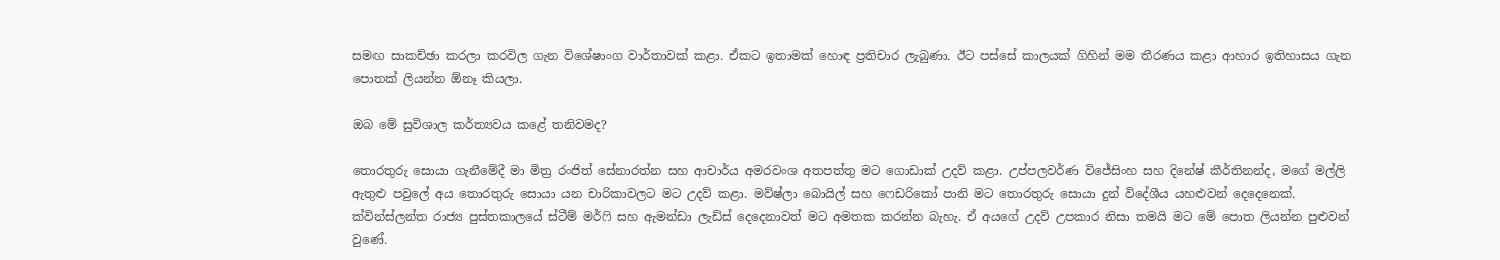සමඟ සාකච්ඡා කරලා කරවිල ගැන විශේෂාංග වාර්තාවක් කළා. ඒකට ඉතාමක් හොඳ ප්‍රතිචාර ලැබුණා. ඊට පස්සේ කාලයක් ගිහින් මම තීරණය කළා ආහාර ඉතිහාසය ගැන පොතක් ලියන්න ඕනෑ කියලා.

ඔබ මේ සුවිශාල කර්ත්‍යවය කළේ තනිවමද?

තොරතුරු සොයා ගැනීමේදී මා මිත්‍ර රංජිත් සේනාරත්න සහ ආචාර්ය අමරවංශ අතපත්තු මට ගොඩාක් උදව් කළා. උප්පලවර්ණ විජේසිංහ සහ දිනේෂ් කීර්තිනන්ද, මගේ මල්ලි ඇතුළු පවුලේ අය තොරතුරු සොයා යන චාරිකාවලට මට උදව් කළා. මව්ෂ්ලා බොයිල් සහ ෆෙඩරිකෝ පානි මට තොරතුරු සොයා දුන් විදේශීය යහළුවන් දෙදෙනෙක්. ක්වින්ස්ලන්ත රාජ්‍ය පුස්තකාලයේ ස්ටීම් මර්ෆි සහ ඇමන්ඩා ලැඩ්ස් දෙදෙනාවත් මට අමතක කරන්න බැහැ. ඒ අයගේ උදව් උපකාර නිසා තමයි මට මේ පොත ලියන්න පුළුවන් වුණේ.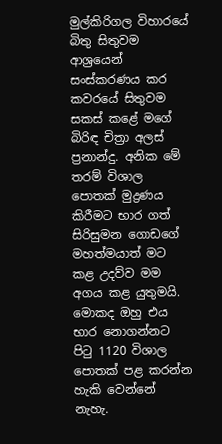මුල්කිරිගල විහාරයේ බිතු සිතුවම ආශ්‍රයෙන් සංස්කරණය කර කවරයේ සිතුවම සකස් කළේ මගේ බිරිඳ චිත්‍රා අලස් ප්‍රනාන්දු. අනික මේ තරම් විශාල පොතක් මුද්‍රණය කිරීමට භාර ගත් සිරිසුමන ගොඩගේ මහත්මයාත් මට කළ උදව්ව මම අගය කළ යුතුමයි. මොකද ඔහු එය භාර නොගන්නට පිටු 1120 විශාල පොතක් පළ කරන්න හැකි වෙන්නේ නැහැ.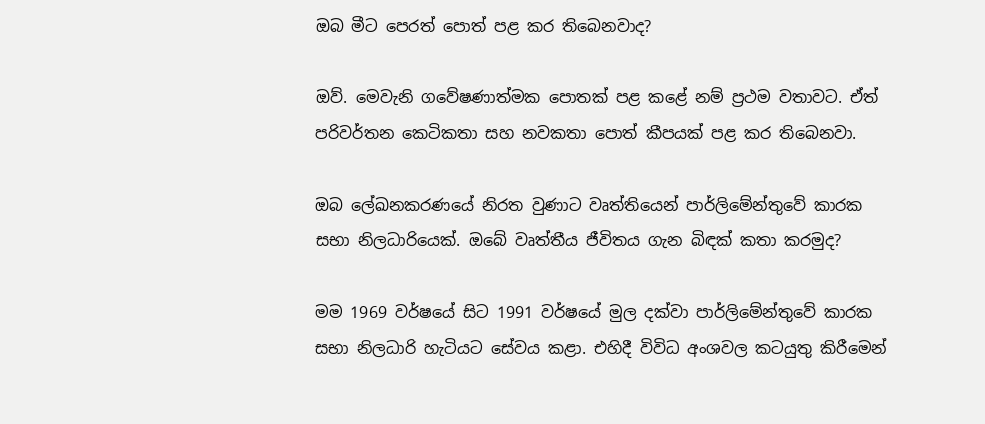ඔබ මීට පෙරත් පොත් පළ කර තිබෙනවාද?

ඔව්. මෙවැනි ගවේෂණාත්මක පොතක් පළ කළේ නම් ප්‍රථම වතාවට. ඒත් පරිවර්තන කෙටිකතා සහ නවකතා පොත් කීපයක් පළ කර තිබෙනවා.

ඔබ ලේඛනකර‍ණයේ නිරත වුණාට වෘත්තියෙන් පාර්ලිමේන්තුවේ කාරක සභා නිලධාරියෙක්. ඔබේ වෘත්තීය ජීවිතය ගැන බිඳක් කතා කරමුද?

මම 1969 වර්ෂයේ සිට 1991 වර්ෂයේ මුල දක්වා පාර්ලිමේන්තුවේ කාරක සභා නිලධාරි හැටියට සේවය කළා. එහිදී විවිධ අංශවල කටයුතු කිරීමෙන්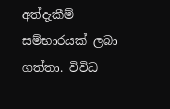අත්දැකීම් සම්භාරයක් ලබා ගත්තා. විවිධ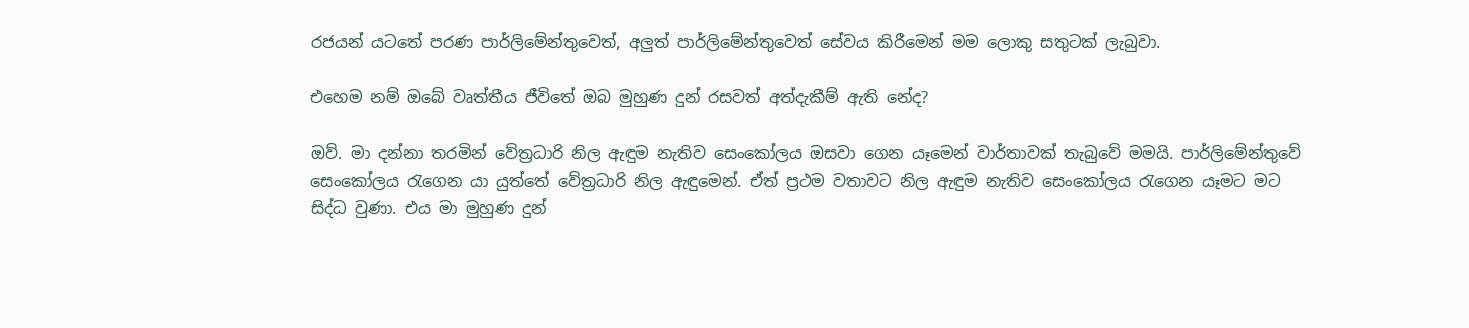රජයන් යටතේ පරණ පාර්ලිමේන්තුවෙත්, අලුත් පාර්ලිමේන්තුවෙත් සේවය කිරීමෙන් මම ලොකු සතුටක් ලැබුවා.

එහෙම නම් ඔබේ වෘත්තීය ජීවිතේ ඔබ මුහුණ දුන් රසවත් අත්දැකීම් ඇති නේද?

ඔව්. මා දන්නා තරමින් වේත්‍රධාරි නිල ඇඳුම නැතිව සෙංකෝලය ඔසවා ගෙන යෑමෙන් වාර්තාවක් තැබුවේ මමයි. පාර්ලිමේන්තුවේ සෙංකෝලය රැගෙන යා යුත්තේ වේත්‍රධාරි නිල ඇඳුමෙන්. ඒත් ප්‍රථම වතාවට නිල ඇඳුම නැතිව සෙංකෝලය රැගෙන යෑමට මට සිද්ධ වුණා. එය මා මුහුණ දුන්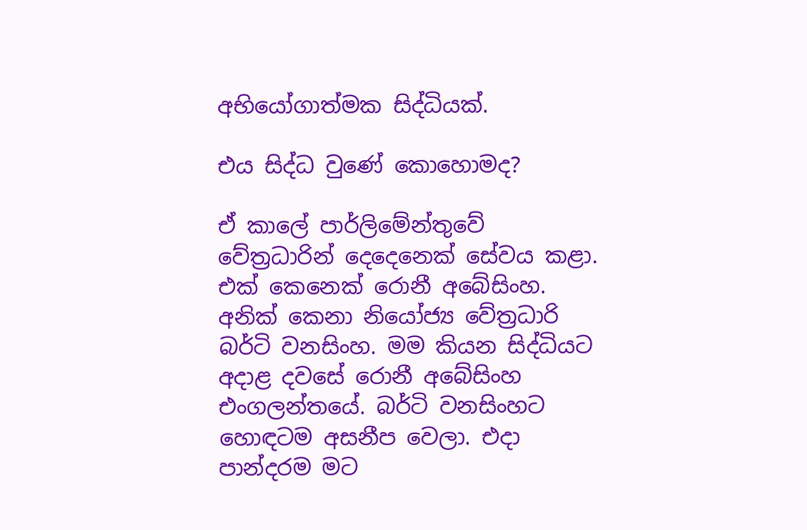අභියෝගාත්මක සිද්ධියක්.

එය සිද්ධ වුණේ කොහොමද?

ඒ කාලේ පාර්ලිමේන්තුවේ වේත්‍රධාරින් දෙදෙනෙක් සේවය කළා. එක් කෙනෙක් රොනී අබේසිංහ. අනික් කෙනා නියෝජ්‍ය වේත්‍රධාරි බර්ටි වනසිංහ. මම කියන සිද්ධියට අදාළ දවසේ රොනී අබේසිංහ එංගලන්තයේ. බර්ටි වනසිංහට හොඳටම අසනීප වෙලා. එදා පාන්දරම මට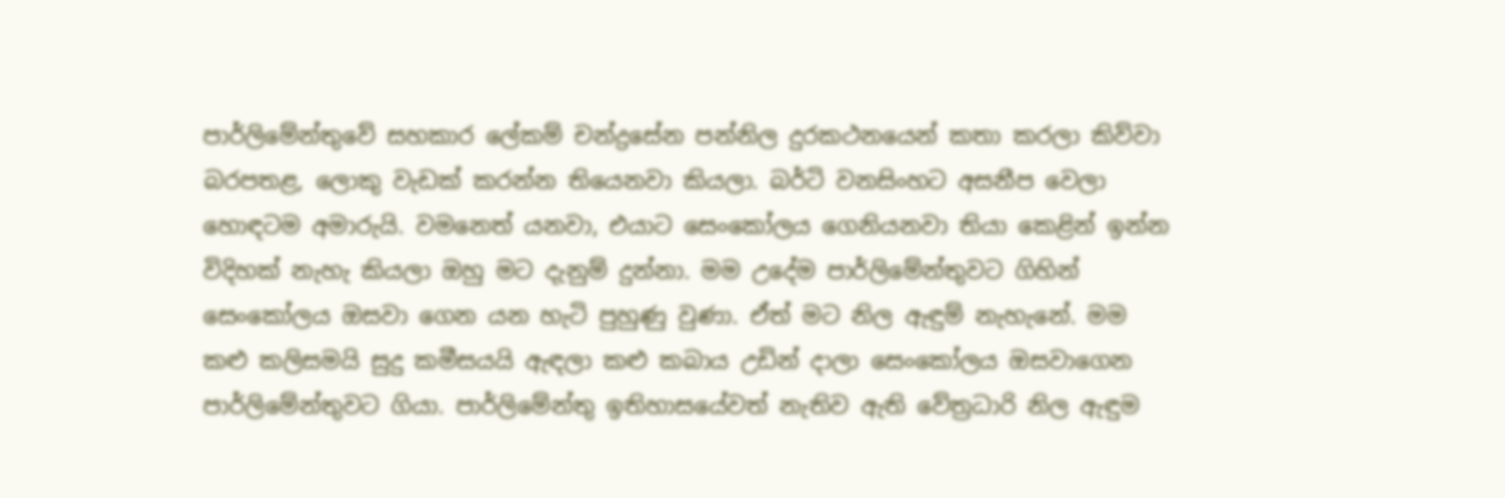පාර්ලිමේන්තුවේ සහකාර ලේකම් චන්ද්‍රසේන පන්නිල දුරකථනයෙන් කතා කරලා කිව්වා බරපතළ, ලොකු වැඩක් කරන්න තියෙනවා කියලා. බර්ටි වනසිංහට අසනීප වෙලා හොඳටම අමාරුයි. වමනෙත් යනවා, එයාට සෙංකෝලය ගෙනියනවා තියා කෙළින් ඉන්න විදිහක් නැහැ කියලා ඔහු මට දැනුම් දුන්නා. මම උදේම පාර්ලිමේන්තුවට ගිහින් සෙංකෝලය ඔසවා ගෙන යන හැටි පුහුණු වුණා. ඒත් මට නිල ඇඳුම් නැහැනේ. මම කළු කලිසමයි සුදු කමීසයයි ඇඳලා කළු කබාය උඩින් දාලා සෙංකෝලය ඔසවාගෙන පාර්ලිමේන්තුවට ගියා. පාර්ලිමේන්තු ඉතිහාසයේවත් නැතිව ඇති වේත්‍රධාරි නිල ඇඳුම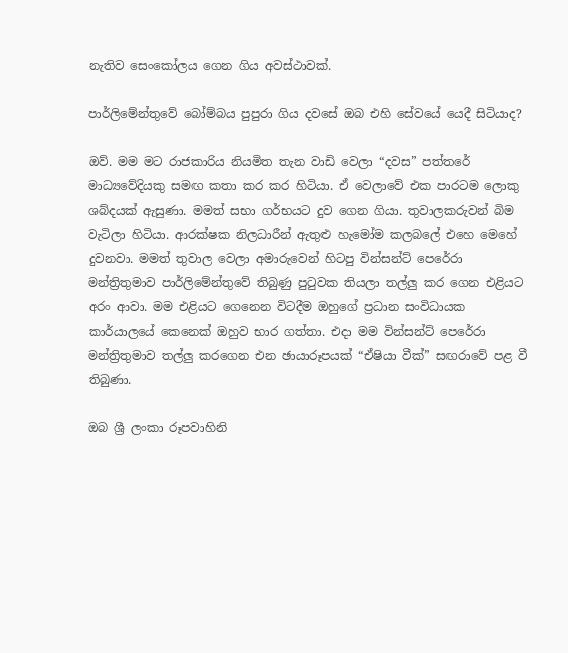නැතිව සෙංකෝලය ගෙන ගිය අවස්ථාවක්.

පාර්ලිමේන්තුවේ බෝම්බය පුපුරා ගිය දවසේ ඔබ එහි සේවයේ යෙදී සිටියාද?

ඔව්. මම මට රාජකාරිය නියමිත තැන වාඩි වෙලා “දවස” පත්තරේ මාධ්‍යවේදියකු සමඟ කතා කර කර හිටියා. ඒ වෙලාවේ එක පාරටම ලොකු ශබ්දයක් ඇසුණා. මමත් සභා ගර්භයට දුව ගෙන ගියා. තුවාලකරුවන් බිම වැටිලා හිටියා. ආරක්ෂක නිලධාරීන් ඇතුළු හැමෝම කලබලේ එහෙ මෙහේ දුවනවා. මමත් තුවාල වෙලා අමාරුවෙන් හිටපු වින්සන්ට් පෙරේරා මන්ත්‍රිතුමාව පාර්ලිමේන්තුවේ තිබුණු පුටුවක තියලා තල්ලු කර ගෙන එළියට අරං ආවා. මම එළියට ගෙනෙන විටදීම ඔහුගේ ප්‍රධාන සංවිධායක කාර්යාලයේ කෙනෙක් ඔහුව භාර ගත්තා. එදා මම වින්සන්ට් පෙරේරා මන්ත්‍රිතුමාව තල්ලු කරගෙන එන ඡායාරූපයක් “ඒෂියා වීක්” සඟරාවේ පළ වී තිබුණා.

ඔබ ශ්‍රී ලංකා රූපවාහිනි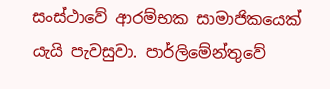සංස්ථාවේ ආරම්භක සාමාජිකයෙක් යැයි පැවසුවා. පාර්ලිමේන්තුවේ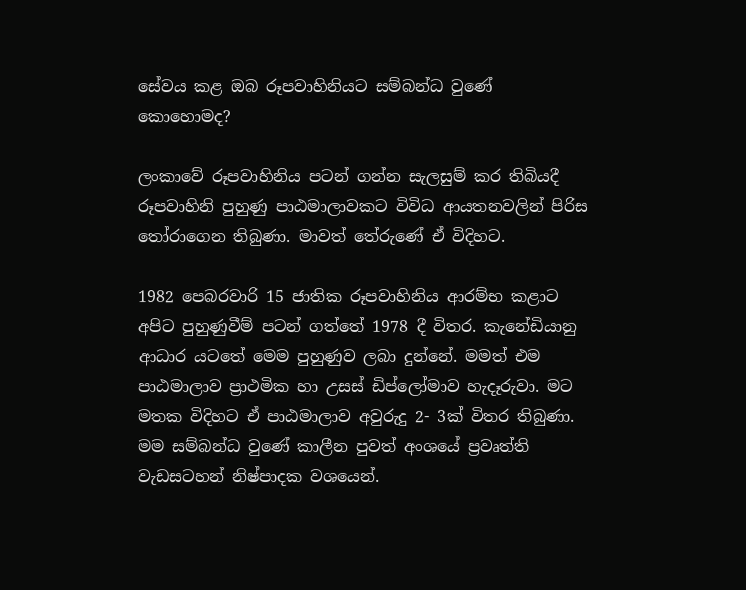සේවය කළ ඔබ රූපවාහිනියට සම්බන්ධ වුණේ කොහොමද?

ලංකාවේ රූපවාහිනිය පටන් ගන්න සැලසුම් කර තිබියදී රූපවාහිනි පුහුණු පාඨමාලාවකට විවිධ ආයතනවලින් පිරිස තෝරාගෙන තිබුණා. මාවත් තේරුණේ ඒ විදිහට.

1982 පෙබරවාරි 15 ජාතික රූපවාහිනිය ආරම්භ කළාට අපිට පුහුණුවීම් පටන් ගත්තේ 1978 දී විතර. කැනේඩියානු ආධාර යටතේ මෙම පුහුණුව ලබා දුන්නේ. මමත් එම පාඨමාලාව ප්‍රාථමික හා උසස් ඩිප්ලෝමාව හැදෑරුවා. මට මතක විදිහට ඒ පාඨමාලාව අවුරුදු 2- 3ක් විතර තිබුණා. මම සම්බන්ධ වුණේ කාලීන පුවත් අංශයේ ප්‍රවෘත්ති වැඩසටහන් නිෂ්පාදක වශයෙන්.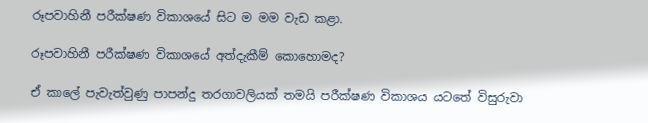රූපවාහිනී පරීක්ෂණ විකාශයේ සිට ම මම වැඩ කළා.

රූපවාහිනී පරීක්ෂණ විකාශයේ අත්දැකීම් කොහොමද?

ඒ කාලේ පැවැත්වුණු පාපන්දු තරගාවලියක් තමයි පරීක්ෂණ විකාශය යටතේ විසුරුවා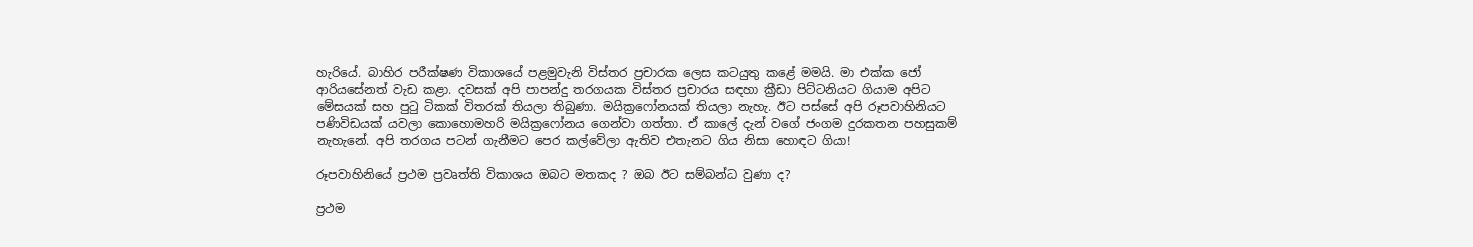හැරියේ. බාහිර පරීක්ෂණ විකාශයේ පළමුවැනි විස්තර ප්‍රචාරක ලෙස කටයුතු කළේ මමයි. මා එක්ක ජෝ ආරියසේනත් වැඩ කළා. දවසක් අපි පාපන්දු තරගයක විස්තර ප්‍රචාරය සඳහා ක්‍රීඩා පිට්ටනියට ගියාම අපිට මේසයක් සහ පුටු ටිකක් විතරක් තියලා තිබුණා. මයික්‍රෆෝනයක් තියලා නැහැ. ඊට පස්සේ අපි රූපවාහිනියට පණිවිඩයක් යවලා කොහොමහරි මයික්‍රෆෝනය ගෙන්වා ගත්තා. ඒ කාලේ දැන් ‍වගේ ජංගම දුරකතන පහසුකම් නැහැනේ. අපි තරගය පටන් ගැනීමට පෙර කල්වේලා ඇතිව එතැනට ගිය නිසා හොඳට ගියා!

රූපවාහිනියේ ප්‍රථම ප්‍රවෘත්ති විකාශය ඔබට මතකද ? ඔබ ඊට සම්බන්ධ වුණා ද?

ප්‍රථම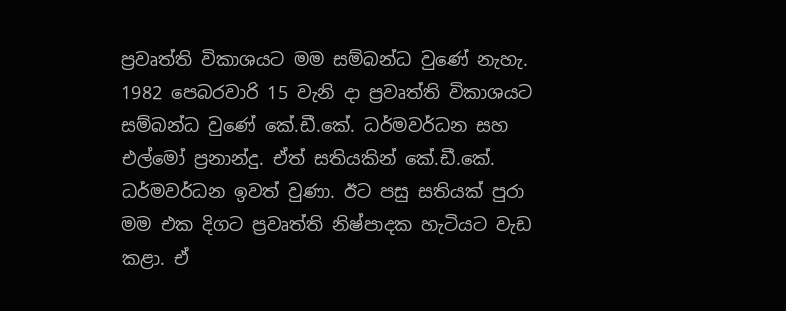ප්‍රවෘත්ති විකාශයට මම සම්බන්ධ වුණේ නැහැ. 1982 පෙබරවාරි 15 වැනි දා ප්‍රවෘත්ති විකාශයට සම්බන්ධ වුණේ කේ.ඩී.කේ. ධර්මවර්ධන සහ එල්මෝ ප්‍රනාන්දු. ඒත් සතියකින් කේ.ඩී.කේ. ධර්මවර්ධන ඉවත් වුණා. ඊට පසු සතියක් පුරා මම එක දිගට ප්‍රවෘත්ති නිෂ්පාදක හැටියට වැඩ කළා. ඒ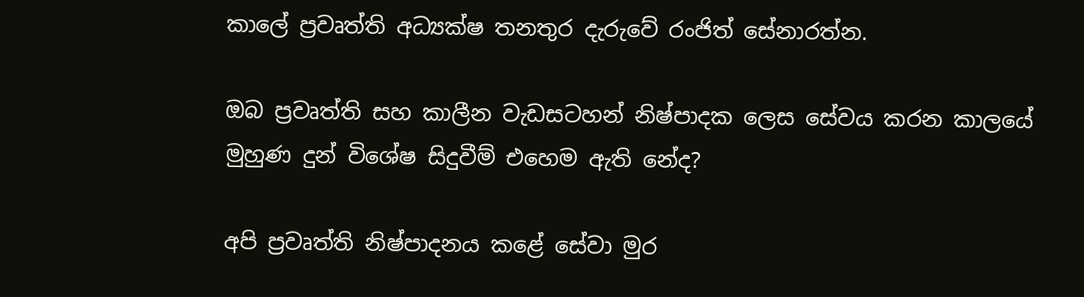කාලේ ප්‍රවෘත්ති අධ්‍යක්ෂ තනතුර දැරුවේ රංජිත් සේනාරත්න.

ඔබ ප්‍රවෘත්ති සහ කාලීන වැඩසටහන් නිෂ්පාදක ලෙස සේවය කරන කාලයේ මුහුණ දුන් විශේෂ සිදුවීම් එහෙම ඇති නේද?

අපි ප්‍රවෘත්ති නිෂ්පාදනය කළේ සේවා මුර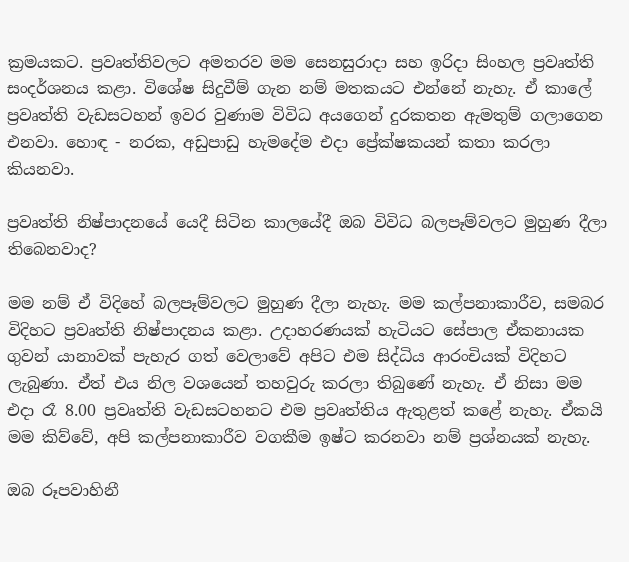ක්‍රමයකට. ප්‍රවෘත්තිවලට අමතරව මම සෙනසුරාදා සහ ඉරිදා සිංහල ප්‍රවෘත්ති සංදර්ශනය කළා. විශේෂ සිදුවීම් ගැන නම් මතකයට එන්නේ නැහැ. ඒ කාලේ ප්‍රවෘත්ති වැඩසටහන් ඉවර වුණාම විවිධ අයගෙන් දුරකතන ඇමතුම් ගලාගෙන එනවා. හොඳ - නරක, අඩුපාඩු හැමදේම එදා ප්‍රේක්ෂකයන් කතා කරලා කියනවා.

ප්‍රවෘත්ති නිෂ්පාදනයේ යෙදී සිටින කාලයේදී ඔබ විවිධ බලපෑම්වලට මුහුණ දීලා තිබෙනවාද?

මම නම් ඒ විදිහේ බලපෑම්වලට මුහුණ දීලා නැහැ. මම කල්පනාකාරීව, සමබර විදිහට ප්‍රවෘත්ති නිෂ්පාදනය කළා. උදාහරණයක් හැටියට සේපාල ඒකනායක ගුවන් යානාවක් පැහැර ගත් වෙලාවේ අපිට එම සිද්ධිය ආරංචියක් විදිහට ලැබුණා. ඒත් එය නිල වශයෙන් තහවුරු කරලා තිබුණේ නැහැ. ඒ නිසා මම එදා රෑ 8.00 ප්‍රවෘත්ති වැඩසටහනට එම ප්‍රවෘත්තිය ඇතුළත් කළේ නැහැ. ඒකයි මම කිව්වේ, අපි කල්පනාකාරීව වගකීම ඉෂ්ට කරනවා නම් ප්‍රශ්නයක් නැහැ.

ඔබ රූපවාහිනී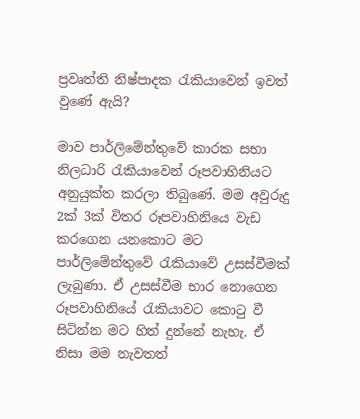ප්‍රවෘත්ති නිෂ්පාදක රැකියාවෙන් ඉවත් වුණේ ඇයි?

මාව පාර්ලිමේන්තුවේ කාරක සභා නිලධාරි රැකියාවෙන් රූපවාහිනියට අනුයුක්ත කරලා තිබුණේ. මම අවුරුදු 2ක් 3ක් විතර රූපවාහිනියෙ වැඩ කරගෙන යනකොට මට පාර්ලිමේන්තුවේ රැකියාවේ උසස්වීමක් ලැබුණා. ඒ උසස්වීම භාර නොගෙන රූපවාහිනියේ රැකියාවට කොටු වී සිටින්න මට හිත් දුන්නේ නැහැ. ඒ නිසා මම නැවතත්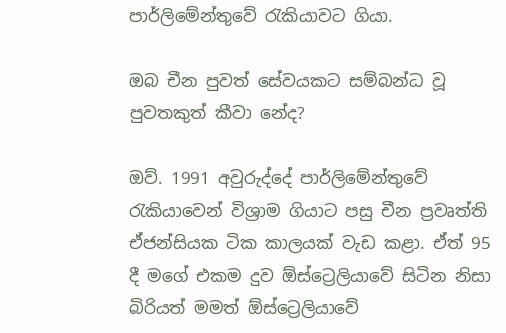පාර්ලිමේන්තුවේ රැකියාවට ගියා.

ඔබ චීන පුවත් සේවයකට සම්බන්ධ වූ පුවතකුත් කීවා නේද?

ඔව්. 1991 අවුරුද්දේ පාර්ලිමේන්තුවේ රැකියාවෙන් විශ්‍රාම ගියාට පසු චීන ප්‍රවෘත්ති ඒජන්සියක ටික කාලයක් වැඩ කළා. ඒත් 95 දී මගේ එකම දුව ඕස්ට්‍රෙලියාවේ සිටින නිසා බිරියත් මමත් ඕස්ට්‍රෙලියාවේ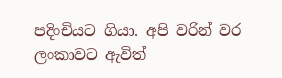පදිංචියට ගියා. අපි වරින් වර ලංකාවට ඇවිත්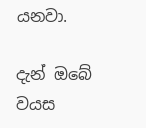යනවා.

දැන් ඔබේ වයස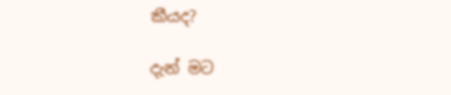කීයද?

දැන් මට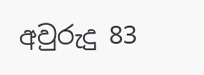අවුරුදු 83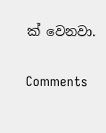ක් වෙනවා.

Comments